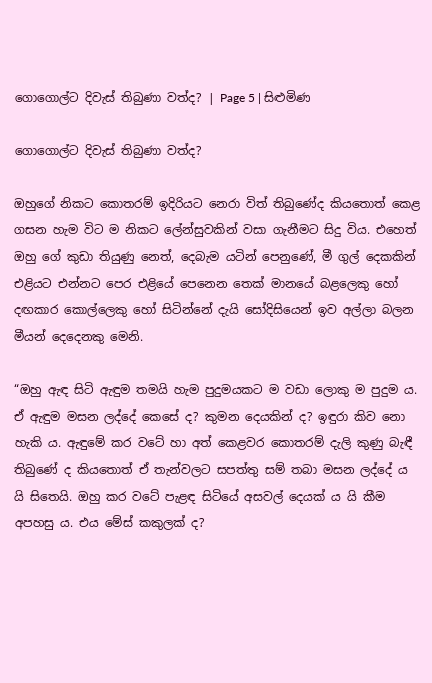ගොගොල්ට දිවැස් තිබුණා වත්ද? | Page 5 | සිළුමිණ

ගොගොල්ට දිවැස් තිබුණා වත්ද?

ඔහු‍ගේ නිකට කොතරම් ඉදිරියට නෙරා විත් තිබුණේද කියතොත් කෙළ ගසන හැම විට ම නිකට ලේන්සුවකින් වසා ගැනීමට සිදු විය. එහෙත් ඔහු ගේ කුඩා තියුණු නෙත්, දෙබැම යටින් පෙනුණේ, මී ගුල් දෙකකින් එළියට එන්නට පෙර එළියේ පෙනෙන තෙක් මානයේ බළලෙකු හෝ දඟකාර කොල්ලෙකු හෝ සිටින්නේ දැයි සෝදිසියෙන් ඉව අල්ලා බලන මීයන් දෙදෙනකු මෙනි.

“ඔහු ඇඳ සිටි ඇඳුම තමයි හැම පුදුමයකට ම වඩා ලොකු ම පුදුම ය. ඒ ඇඳුම මසන ලද්දේ කෙසේ ද? කුමන දෙයකින් ද? ඉඳුරා කිව නො හැකි ය. ඇඳුමේ කර වටේ හා අත් කෙළවර කොතරම් දැලි කුණු බැඳී තිබුණේ ද කියතොත් ඒ තැන්වලට සපත්තු සම් තබා මසන ලද්දේ ය යි සිතෙයි. ඔහු කර වටේ පැළඳ සිටියේ අසවල් දෙයක් ය යි කීම අපහසු ය. එය මේස් කකුලක් ද?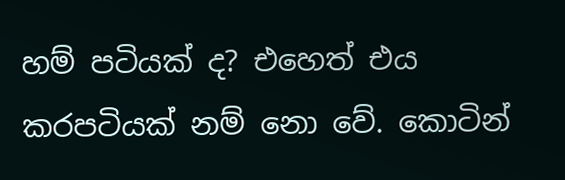හම් පටියක් ද? එහෙත් එය කරපටියක් නම් නො වේ. කොටින්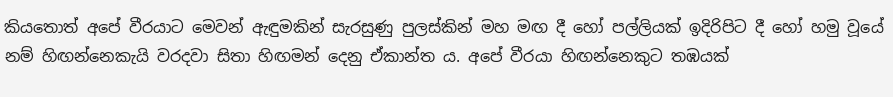කියතොත් අපේ වීරයාට මෙවන් ඇඳුමකින් සැරසුණු පුලස්කින් මහ මඟ දී හෝ පල්ලියක් ඉදිරිපිට දී හෝ හමු වූයේ නම් හිඟන්නෙකැයි වරදවා සිතා හිඟමන් දෙනු ඒකාන්ත ය. අපේ වීරයා හිඟන්නෙකුට තඹයක්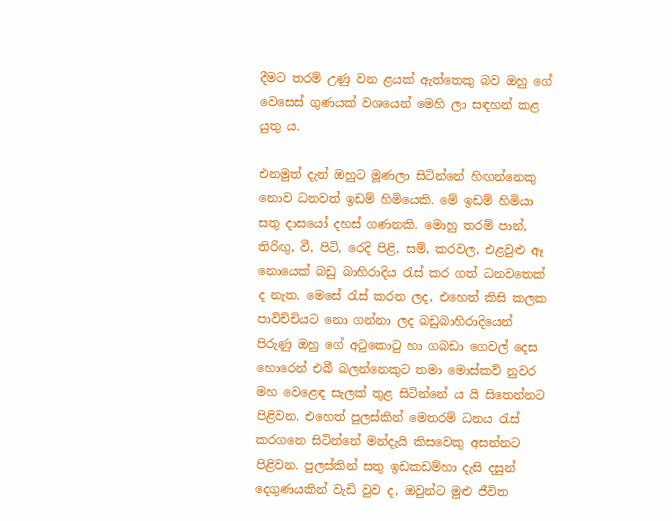දීමට තරම් උණු වන ළයක් ඇත්තෙකු බව ඔහු ගේ වෙසෙස් ගුණයක් වශයෙන් මෙහි ලා සඳහන් කළ යුතු ය.

එනමුත් දැන් ඔහුට මූණලා සිටින්නේ හිඟන්නෙකු නොව ධනවත් ඉඩම් හිමියෙකි. මේ ඉඩම් හිමියා සතු දාසයෝ දහස් ගණනකි. මොහු තරම් පාන්, තිරිඟු, වී, පිටි, රෙදි පිළි, සම්, කරවල, එළවුළු ඈ නොයෙක් බඩු බාහිරාදිය රැස් කර ගත් ධනවතෙක් ද නැත. මෙසේ රැස් කරන ලද, එහෙත් කිසි කලක පාවිච්චියට නො ගන්නා ලද බඩුබාහිරාදියෙන් පිරුණු ඔහු ගේ අටුකොටු හා ගබඩා ගෙවල් දෙස හොරෙන් එබී බලන්නෙකුට තමා මොස්කව් නුවර මහ වෙළෙඳ සැලක් තුළ සිටින්නේ ය යි සිතෙන්නට පිළිවන. එහෙත් පුලස්කින් මෙතරම් ධනය රැස් කරගනෙ සිටින්නේ මන්දැයි කිසවෙකු අසන්නට පිළිවන. පුලස්කින් සතු ඉඩකඩම්හා දැසි දසුන් දෙගුණයකින් වැඩි වුව ද, ඔවුන්ට මුළු ජීවිත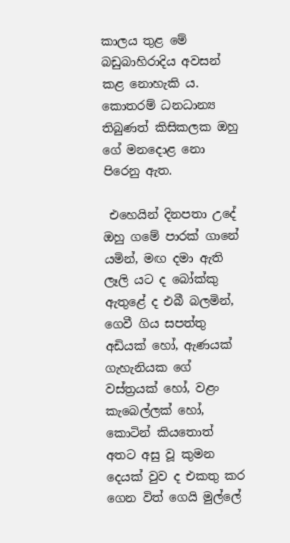කාලය තුළ මේ බඩුබාහිරාදිය අවසන් කළ නොහැකි ය. කොතරම් ධනධාන්‍ය තිබුණත් කිසිකලක ඔහු ගේ මනදොළ නො පිරෙනු ඇත.

 එහෙයින් දිනපතා උදේ ඔහු ගමේ පාරක් ගානේ යමින්, මඟ දමා ඇති ලෑලි යට ද බෝක්කු ඇතුළේ ද එබී බලමින්, ගෙවී ගිය සපත්තු අඩියක් හෝ, ඇණයක් ගැහැනියක ගේ වස්ත්‍රයක් හෝ, වළං කැබෙල්ලක් හෝ, කොටින් කියතොත් අතට අසු වූ කුමන දෙයක් වුව ද එකතු කර ගෙන විත් ගෙයි මුල්ලේ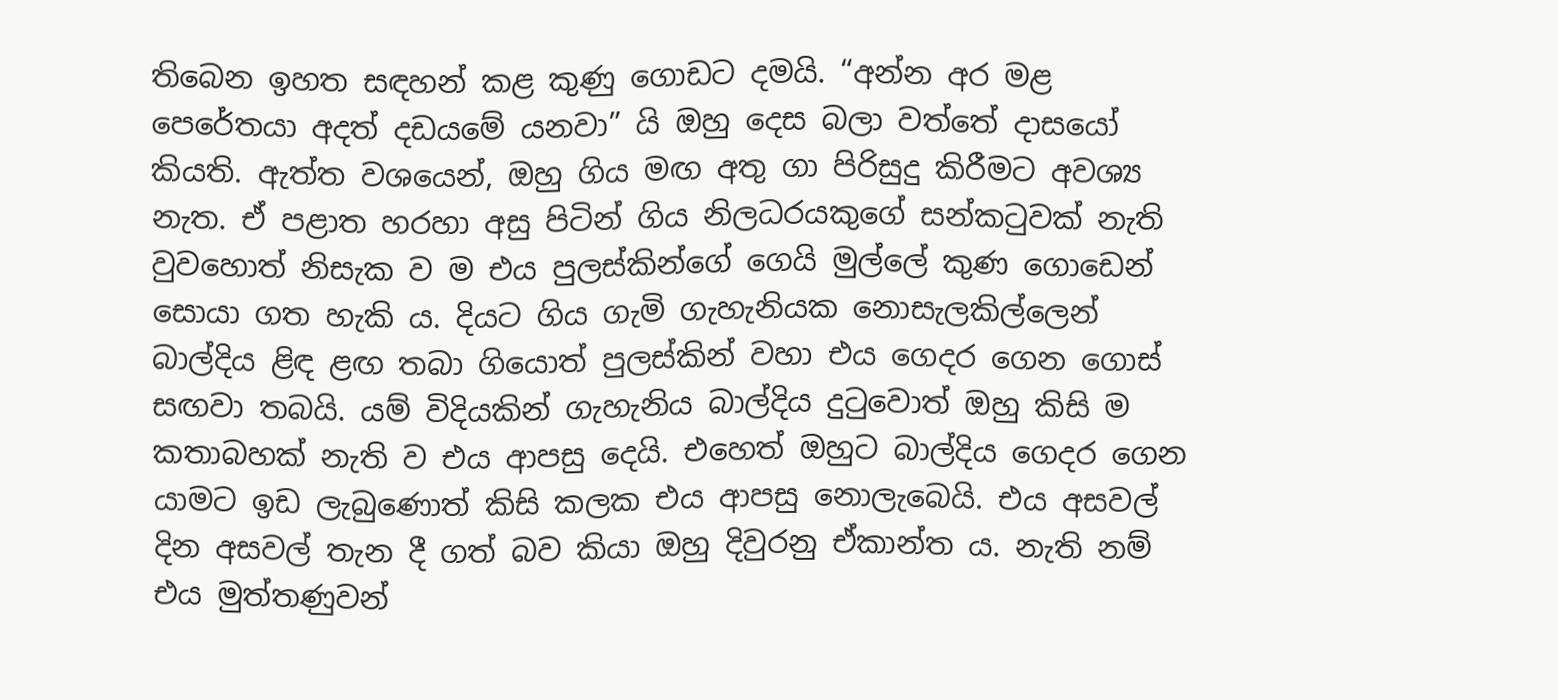තිබෙන ඉහත සඳහන් කළ කුණු ගොඩට දමයි. “අන්න අර මළ පෙරේතයා අදත් දඩයමේ යනවා” යි ඔහු දෙස බලා වත්තේ දාසයෝ කියති. ඇත්ත වශයෙන්, ඔහු ගිය මඟ අතු ගා පිරිසුදු කිරීමට අවශ්‍ය නැත. ඒ පළාත හරහා අසු පිටින් ගිය නිලධරයකුගේ සන්කටුවක් නැති වුවහොත් නිසැක ව ම එය පුලස්කින්ගේ ගෙයි මුල්ලේ කුණ ගොඩෙන් සොයා ගත හැකි ය. දියට ගිය ගැමි ගැහැනියක නොසැලකිල්ලෙන් බාල්දිය ළිඳ ළඟ තබා ගියොත් පුලස්කින් වහා එය ගෙදර ගෙන ගොස් සඟවා තබයි. යම් විදියකින් ගැහැනිය බාල්දිය දුටුවොත් ඔහු කිසි ම කතාබහක් නැති ව එය ආපසු දෙයි. එහෙත් ඔහුට බාල්දිය ගෙදර ගෙන යාමට ඉඩ ලැබුණොත් කිසි කලක එය ආපසු නොලැබෙයි. එය අසවල් දින අසවල් තැන දී ගත් බව කියා ඔහු දිවුරනු ඒකාන්ත ය. නැති නම් එය මුත්තණුවන්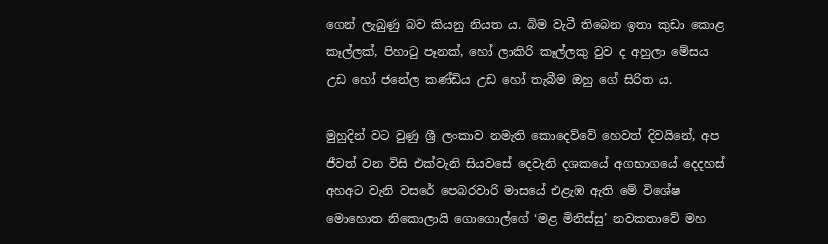ගෙන් ලැබුණු බව කියනු නියත ය. බිම වැටී තිබෙන ඉතා කුඩා කොළ කෑල්ලක්, පිහාටු පෑනක්, හෝ ලාකිරි කෑල්ලකු වුව ද අහුලා මේසය උඩ හෝ ජනේල කණ්ඩිය උඩ හෝ තැබීම ඔහු ගේ සිරිත ය.

මුහුදින් වට වු‍ණු ශ්‍රී ලංකාව නමැති කොදෙව්වේ හෙවත් දිවයිනේ, අප ජීවත් වන විසි එක්වැනි සියවසේ දෙවැනි දශකයේ අගභාගයේ දෙදහස් අහඅට වැනි වසරේ පෙබරවාරි මාසයේ එළැඹ ඇති මේ විශේෂ මොහොත නිකොලායි ගොගොල්ගේ ‘මළ මිනිස්සු’ නවකතාවේ මහ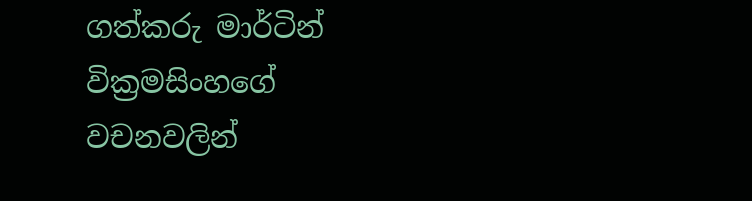ගත්කරු මාර්ටින් වික්‍රමසිංහගේ වචනවලින්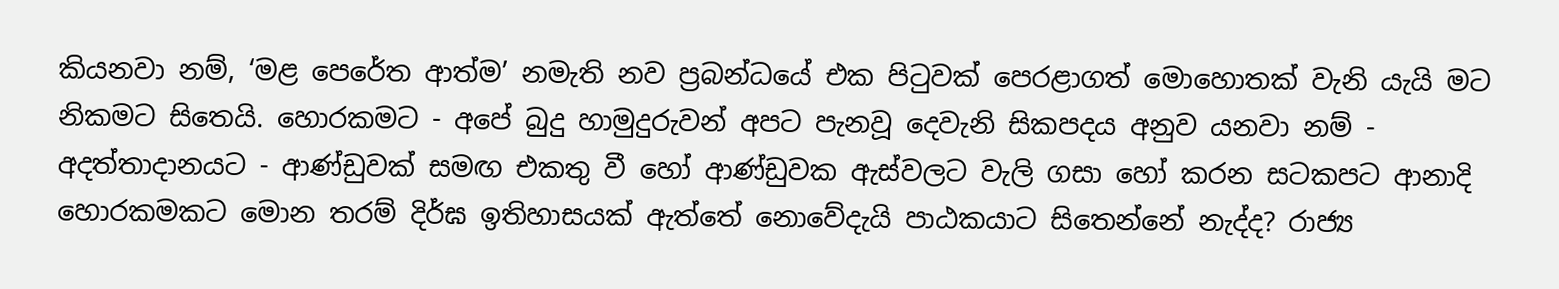කියනවා නම්, ‘මළ පෙරේත ආත්ම’ නමැති නව ප්‍රබන්ධයේ එක පිටුවක් පෙරළාගත් මොහොතක් වැනි යැයි මට නිකමට සිතෙයි. හොරකමට - අපේ බුදු හාමුදුරුවන් අප‍ට පැනවූ දෙවැනි සිකපදය අනුව යනවා නම් - අදත්තාදානයට - ආණ්ඩුවක් සමඟ එකතු වී හෝ ආණ්ඩුවක ඇස්වලට වැලි ගසා හෝ කරන සටකපට ආනාදි හොරකමකට මොන තරම් දිර්ඝ ඉතිහාසයක් ඇත්තේ නොවේදැයි පාඨකයාට සිතෙන්නේ නැද්ද? රාජ්‍ය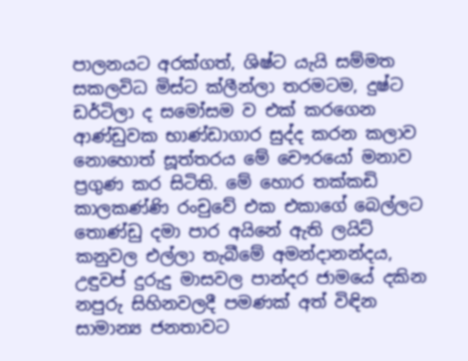පාලනයට අරක්ගත්, ශිෂ්ට යැයි සම්මත සකලවිධ මිස්ට ක්ලීන්ලා තරමටම, දුෂ්ට ඩර්ටිලා ද සමෝසම ව එක් කරගෙන ආණ්ඩුවක භාණ්ඩාගාර සුද්ද කරන කලාව නොහොත් සූත්තරය මේ චෞරයෝ මනාව ප්‍රගුණ කර සිටිති. මේ හොර තක්කඩි කාලකණ්ණි රංචුවේ එක එකාගේ බෙල්ලට තොණ්ඩු දමා පාර අයිනේ ඇති ලයිට් කනුවල එල්ලා තැබීමේ අමන්දානන්දය, උඳුවප් දුරුදු මාසවල පාන්දර ජාමයේ දකින නපුරු සිහිනවලදී පමණක් අත් විඳින සාමාන්‍ය ජනතාවට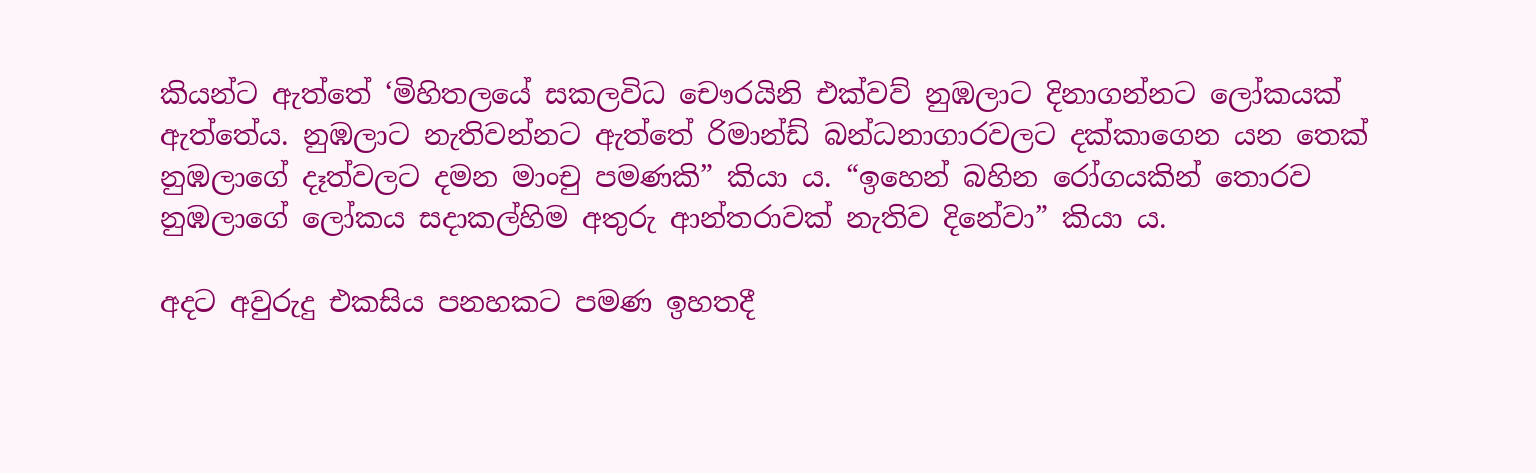කියන්ට ඇත්තේ ‘මිහිතලයේ සකලවිධ චෞරයිනි එක්වව් නුඹලාට දිනාගන්නට ලෝකයක් ඇත්තේය. නුඹලාට නැතිවන්නට ඇත්තේ රිමාන්ඩ් බන්ධනාගාරවලට දක්කාගෙන යන තෙක් නුඹලාගේ දෑත්වලට දමන මාංචු පමණකි” කියා ය. “ඉහෙන් බහින රෝගයකින් තොරව නුඹලාගේ ලෝකය සදාකල්හිම අතුරු ආන්තරාවක් නැතිව දිනේවා” කියා ය.

අදට අවුරුදු එකසිය පනහකට පමණ ඉහතදී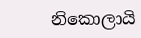නිකොලායි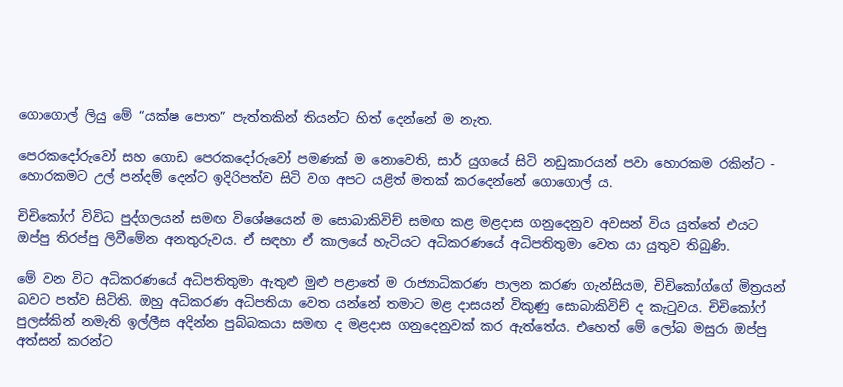ගොගොල් ලියු මේ “යක්ෂ පොත” පැත්තකින් තියන්ට හිත් දෙන්නේ ම නැත.

පෙරකදෝරුවෝ සහ ගොඩ පෙරකදෝරුවෝ පමණක් ම නොවෙති, සාර් යුගයේ සිටි නඩුකාරයන් පවා හොරකම රකින්ට - හොරකමට උල් පන්දම් දෙන්ට ඉදිරිපත්ව සිටි වග අපට යළිත් මතක් කරදෙන්නේ ගොගොල් ය.

චිචිකෝෆ් විවිධ පුද්ගලයන් සමඟ විශේෂයෙන් ම සොබාකිවිච් සමඟ කළ මළදාස ගනුදෙනුව අවසන් විය යුත්තේ එයට ඔප්පු තිරප්පු ලිවීමේන අනතුරුවය. ඒ සඳහා ඒ කාලයේ හැටියට අධිකරණයේ අධිපතිතුමා වෙත යා යුතුව තිබුණි.

මේ වන විට අධිකරණයේ අධිපතිතුමා ඇතුළු මුළු පළාතේ ම රාජ්‍යාධිකරණ පාලන කරණ ගැන්සියම, චිචිකෝග්ගේ මිත්‍රයන් බවට පත්ව සිටිති. ඔහු අධිකරණ අධිපතියා වෙත යන්නේ තමාට මළ දාසයන් විකුණු සොබාකිවිච් ද කැටුවය. චිචිකෝෆ් පුලස්කින් නමැති ඉල්ලීස අදින්න පුබ්බකයා සමඟ ද මළදාස ගනුදෙනුවක් කර ඇත්තේය. එහෙත් මේ ලෝබ මසුරා ඔප්පු අත්සන් කරන්ට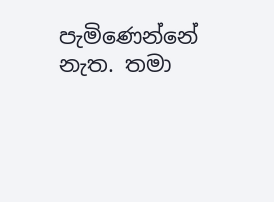පැමිණෙන්නේ නැත. තමා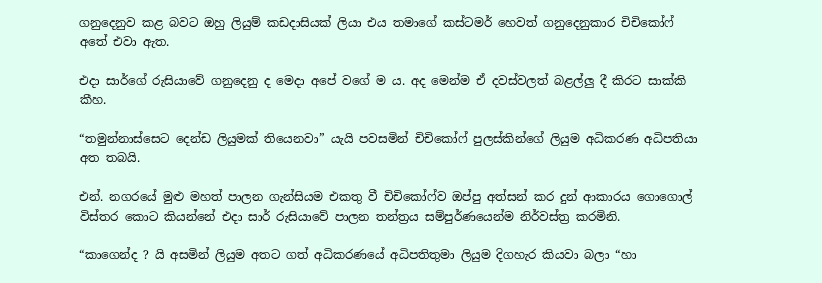ගනුදෙනුව කළ බවට ඔහු ලියුම් කඩදාසියක් ලියා එය තමාගේ කස්ටමර් හෙවත් ගනුදෙනුකාර චිචිකෝෆ් අතේ එවා ඇත.

එදා සාර්ගේ රුසියාවේ ගනුදෙනු ද මෙදා අපේ වගේ ම ය. අද මෙන්ම ඒ දවස්වලත් බළල්ලු දී කිරට සාක්කි කීහ.

“තමුන්නාස්සෙට දෙන්ඩ ලියුමක් තියෙනවා” යැයි පවසමින් චිචිකෝෆ් පුලස්කින්ගේ ලියුම අධිකරණ අධිපතියා අත තබයි.

එන්. නගරයේ මුළු මහත් පාලන ගැන්සියම එකතු වී චිචිකෝෆ්ව ඔප්පු අත්සන් කර දුන් ආකාරය ගොගොල් විස්තර කොට කියන්නේ එදා සාර් රුසියාවේ පාලන තන්ත්‍රය සම්පුර්ණයෙන්ම නිර්වස්ත්‍ර කරමිනි.

“කාගෙන්ද ? යි අසමින් ලියුම අතට ගත් අධිකරණයේ අධිපතිතුමා ලියුම දිගහැර කියවා බලා “හා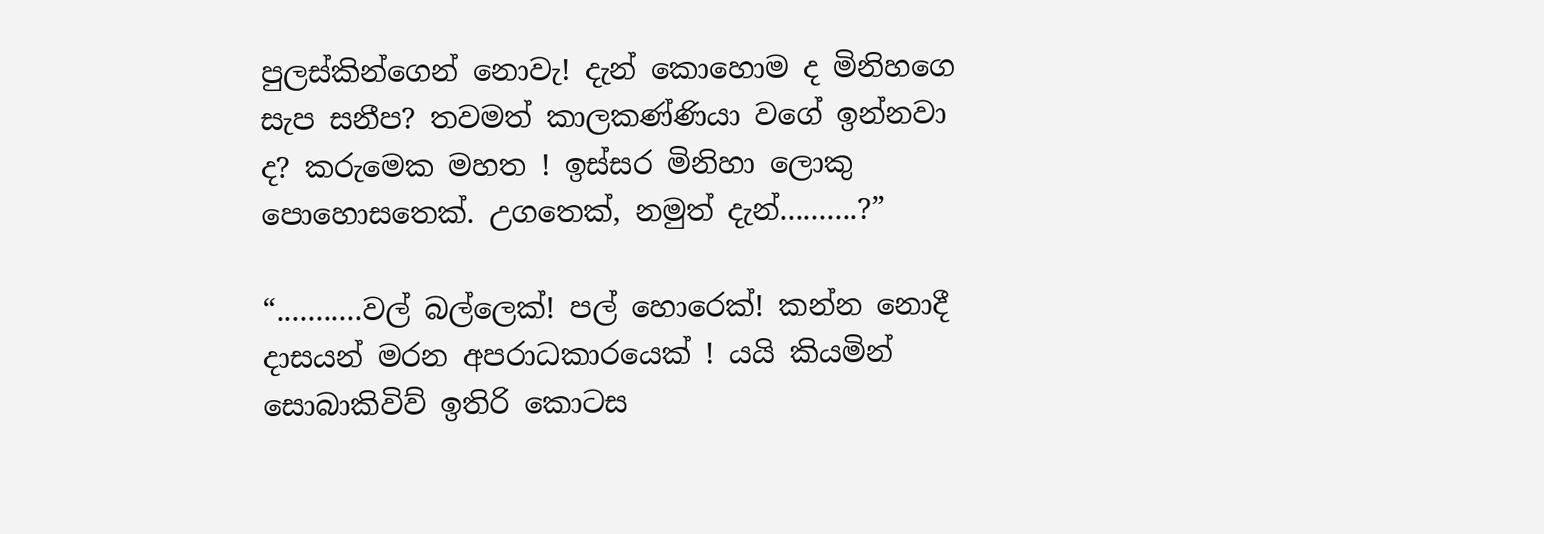පුලස්කින්ගෙන් නොවැ! දැන් කොහොම ද මිනිහගෙ සැප සනීප? තවමත් කාලකණ්ණියා වගේ ඉන්නවා ද? කරුමෙක මහත ! ඉස්සර මිනිහා ලොකු පොහොසතෙක්. උගතෙක්, නමුත් දැන්..........?”

“...........වල් බල්ලෙක්! පල් හොරෙක්! කන්න නොදී දාසයන් මරන අපරාධකාරයෙක් ! යයි කියමින් සොබාකිවිව් ඉතිරි කොටස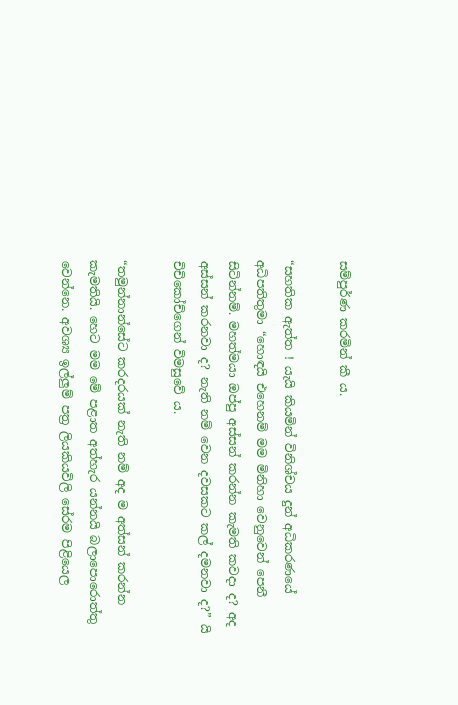සම්පුර්ණ කරමින් කී ය.

“සහතික ඇත්ත ! යැයි කියමින් විනිශ්චය දුන් අධිකරණයේ අධිපතිතුමා “හොඳයි එහෙනම් මම මිනිහා වෙනුවෙන් පෙනී සිටින්නම්. මහත්මයා ඔප්පු අස්සන් කරන්න කැමති කවදා ද? අද අස්සන් කරනවා ද? නැති නම් වෙන දවසකට කල් දමනවා ද?” යි චිචිකෝච්ගෙන් විමසුවේ ය.

“තමුන්නාන්සේට කරදරයක් නැති නම් අද ම අත්සන් කරන්න කැමතියි. හෙට මම මේ පළාත අත්හැර යන්නයි බලාපොරෙ‍ාත්තු වෙන්නෙ. අවශ්‍ය ඉල්ලුම් පත්‍ර ලියකියවිලි සේරම පිළියෙල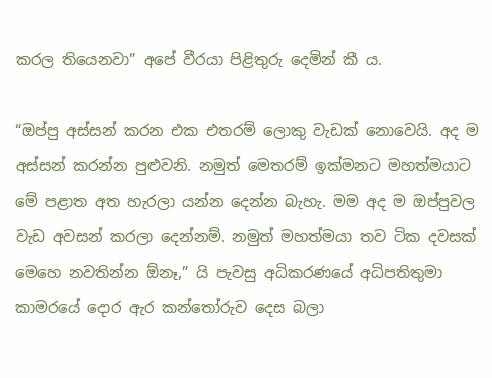කරල තියෙනවා” අපේ වීරයා පිළිතුරු දෙමින් කී ය.

“ඔප්පු අස්සන් කරන එක එතරම් ලොකු වැඩක් නොවෙයි. අද ම අස්සන් කරන්න පුළුවනි. නමුත් මෙතරම් ‍ඉක්මනට මහත්මයාට මේ පළාත අත හැරලා යන්න දෙන්න බැහැ. මම අද ම ඔප්පුවල වැඩ අවසන් කරලා දෙන්නම්. නමුත් මහත්මයා තව ටික දවසක් මෙහෙ නවතින්න ඕනෑ,” යි පැවසු අධිකරණයේ අධිපතිතුමා කාමරයේ දොර ඇර කන්තෝරුව දෙස බලා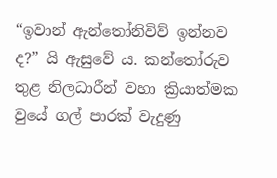“ඉවාන් ඇන්තෝනිවිව් ඉන්නව ද?” යි ඇසුවේ ය. කන්තෝරුව තුළ නිලධාරීන් වහා ක්‍රියාත්මක වුයේ ගල් පාරක් වැදුණු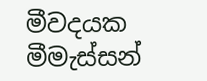මීවදයක මීමැස්සන්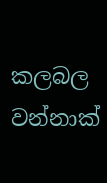කලබල වන්නාක්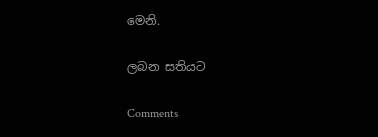මෙනි.

ලබන සතියට

Comments